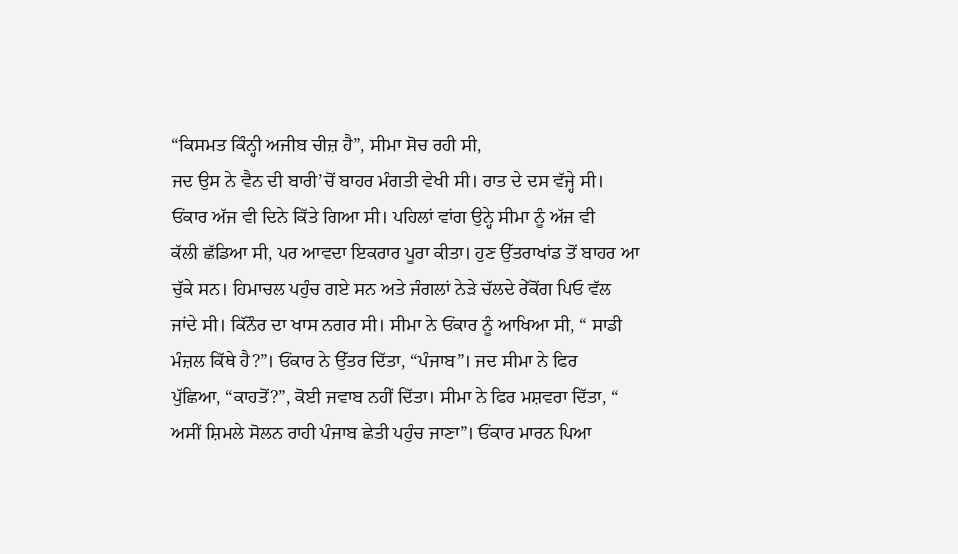“ਕਿਸਮਤ ਕਿੰਨ੍ਹੀ ਅਜੀਬ ਚੀਜ਼ ਹੈ”, ਸੀਮਾ ਸੋਚ ਰਹੀ ਸੀ,
ਜਦ ਉਸ ਨੇ ਵੈਨ ਦੀ ਬਾਰੀ’ਚੋਂ ਬਾਹਰ ਮੰਗਤੀ ਵੇਖੀ ਸੀ। ਰਾਤ ਦੇ ਦਸ ਵੱਜ੍ਹੇ ਸੀ।
ਓਂਕਾਰ ਅੱਜ ਵੀ ਦਿਨੇ ਕਿੱਤੇ ਗਿਆ ਸੀ। ਪਹਿਲਾਂ ਵਾਂਗ ਉਨ੍ਹੇ ਸੀਮਾ ਨੂੰ ਅੱਜ ਵੀ
ਕੱਲੀ ਛੱਡਿਆ ਸੀ, ਪਰ ਆਵਦਾ ਇਕਰਾਰ ਪੂਰਾ ਕੀਤਾ। ਹੁਣ ਉੱਤਰਾਖਾਂਡ ਤੋਂ ਬਾਹਰ ਆ
ਚੁੱਕੇ ਸਨ। ਹਿਮਾਚਲ ਪਹੁੰਚ ਗਏ ਸਨ ਅਤੇ ਜੰਗਲਾਂ ਨੇੜੇ ਚੱਲਦੇ ਰੇੱਕੋਂਗ ਪਿਓ ਵੱਲ
ਜਾਂਦੇ ਸੀ। ਕਿੱਨੌਰ ਦਾ ਖਾਸ ਨਗਰ ਸੀ। ਸੀਮਾ ਨੇ ਓਂਕਾਰ ਨੂੰ ਆਖਿਆ ਸੀ, “ ਸਾਡੀ
ਮੰਜ਼ਲ ਕਿੱਥੇ ਹੈ?”। ਓਂਕਾਰ ਨੇ ਉੱਤਰ ਦਿੱਤਾ, “ਪੰਜਾਬ”। ਜਦ ਸੀਮਾ ਨੇ ਫਿਰ
ਪੁੱਛਿਆ, “ਕਾਹਤੋਂ?”, ਕੋਈ ਜਵਾਬ ਨਹੀਂ ਦਿੱਤਾ। ਸੀਮਾ ਨੇ ਫਿਰ ਮਸ਼ਵਰਾ ਦਿੱਤਾ, “
ਅਸੀਂ ਸ਼ਿਮਲੇ ਸੋਲਨ ਰਾਹੀ ਪੰਜਾਬ ਛੇਤੀ ਪਹੁੰਚ ਜਾਣਾ”। ਓਂਕਾਰ ਮਾਰਨ ਪਿਆ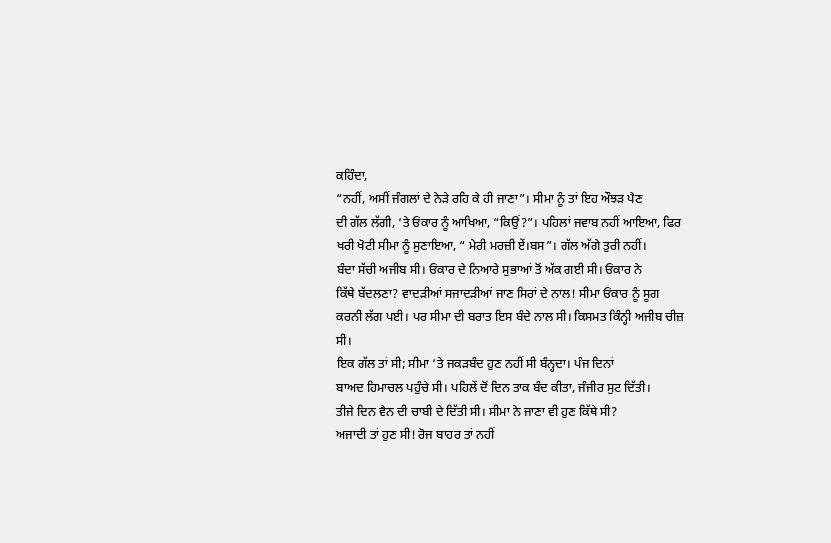ਕਹਿੰਦਾ,
“ਨਹੀਂ, ਅਸੀਂ ਜੰਗਲਾਂ ਦੇ ਨੇੜੇ ਰਹਿ ਕੇ ਹੀ ਜਾਣਾ”। ਸੀਮਾ ਨੂੰ ਤਾਂ ਇਹ ਔਝੜ ਪੈਣ
ਦੀ ਗੱਲ ਲੱਗੀ, ‘ਤੇ ਓਂਕਾਰ ਨੂੰ ਆਖਿਆ, “ਕਿਉਂ?”। ਪਹਿਲਾਂ ਜਵਾਬ ਨਹੀਂ ਆਇਆ, ਫਿਰ
ਖਰੀ ਖੋਟੀ ਸੀਮਾ ਨੂੰ ਸੁਣਾਇਆ, “ ਮੇਰੀ ਮਰਜ਼ੀ ਏਂ।ਬਸ”। ਗੱਲ ਅੱਗੇ ਤੁਰੀ ਨਹੀਂ।
ਬੰਦਾ ਸੱਚੀ ਅਜੀਬ ਸੀ। ਓਂਕਾਰ ਦੇ ਨਿਆਰੇ ਸੁਭਾਆਂ ਤੋਂ ਅੱਕ ਗਈ ਸੀ। ਓਂਕਾਰ ਨੇ
ਕਿੱਥੇ ਬੱਦਲਣਾ? ਵਾਦੜੀਆਂ ਸਜਾਦੜੀਆਂ ਜਾਣ ਸਿਰਾਂ ਦੇ ਨਾਲ! ਸੀਮਾ ਓਂਕਾਰ ਨੂੰ ਸੂਗ
ਕਰਨੀ ਲੱਗ ਪਈ। ਪਰ ਸੀਮਾ ਦੀ ਬਰਾਤ ਇਸ ਬੰਦੇ ਨਾਲ ਸੀ। ਕਿਸਮਤ ਕਿੰਨ੍ਹੀ ਅਜੀਬ ਚੀਜ਼
ਸੀ।
ਇਕ ਗੱਲ ਤਾਂ ਸੀ; ਸੀਮਾ ‘ਤੇ ਜਕੜਬੰਦ ਹੁਣ ਨਹੀਂ ਸੀ ਬੰਨ੍ਹਦਾ। ਪੰਜ ਦਿਨਾਂ
ਬਾਅਦ ਹਿਮਾਚਲ ਪਹੁੰਚੇ ਸੀ। ਪਹਿਲੇਂ ਦੋਂ ਦਿਨ ਤਾਕ ਬੰਦ ਕੀਤਾ, ਜੰਜੀਰ ਸੁਟ ਦਿੱਤੀ।
ਤੀਜੇ ਦਿਨ ਵੈਨ ਦੀ ਚਾਬੀ ਦੇ ਦਿੱਤੀ ਸੀ। ਸੀਮਾ ਨੇ ਜਾਣਾ ਵੀ ਹੁਣ ਕਿੱਥੇ ਸੀ?
ਅਜਾਦੀ ਤਾਂ ਹੁਣ ਸੀ! ਰੋਜ ਬਾਹਰ ਤਾਂ ਨਹੀਂ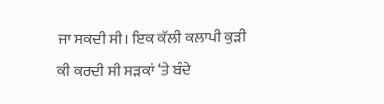ਜਾ ਸਕਦੀ ਸੀ। ਇਕ ਕੱਲੀ ਕਲਾਪੀ ਕੁੜੀ
ਕੀ ਕਰਦੀ ਸੀ ਸੜਕਾਂ ‘ਤੇ ਬੰਦੇ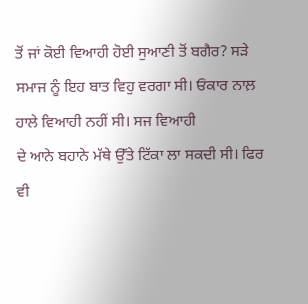ਤੋਂ ਜਾਂ ਕੋਈ ਵਿਆਹੀ ਹੋਈ ਸੁਆਣੀ ਤੋਂ ਬਗੈਰ? ਸੜੇ
ਸਮਾਜ ਨੂੰ ਇਹ ਬਾਤ ਵਿਹੁ ਵਰਗਾ ਸੀ। ਓਂਕਾਰ ਨਾਲ਼ ਹਾਲੇ ਵਿਆਹੀ ਨਹੀਂ ਸੀ। ਸਜ ਵਿਆਹੀ
ਦੇ ਆਨੇ ਬਹਾਨੇ ਮੱਥੇ ਉੱਤੇ ਟਿੱਕਾ ਲਾ ਸਕਦੀ ਸੀ। ਫਿਰ ਵੀ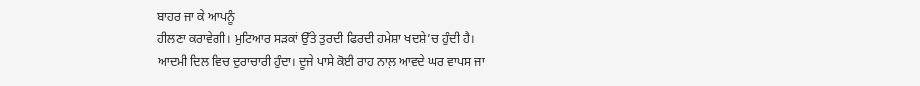ਬਾਹਰ ਜਾ ਕੇ ਆਪਨੂੰ
ਹੀਲਣਾ ਕਰਾਵੇਗੀ। ਮੁਟਿਆਰ ਸੜਕਾਂ ਉੱਤੇ ਤੁਰਦੀ ਫਿਰਦੀ ਹਮੇਸ਼ਾ ਖਦਸ਼ੇ’ਚ ਹੁੰਦੀ ਹੈ।
ਆਦਮੀ ਦਿਲ ਵਿਚ ਦੁਰਾਚਾਰੀ ਹੁੰਦਾ। ਦੂਜੇ ਪਾਸੇ ਕੋਈ ਰਾਹ ਨਾਲ਼ ਆਵਦੇ ਘਰ ਵਾਪਸ ਜਾ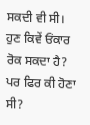ਸਕਦੀ ਵੀ ਸੀ। ਹੁਣ ਕਿਵੇਂ ਓਂਕਾਰ ਰੋਕ ਸਕਦਾ ਹੈ? ਪਰ ਫਿਰ ਕੀ ਹੋਣਾ ਸੀ?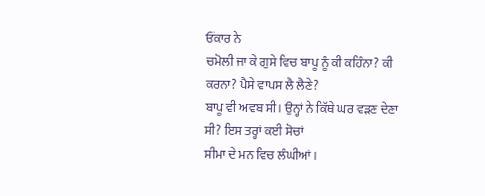ਓਂਕਾਰ ਨੇ
ਚਮੋਲੀ ਜਾ ਕੇ ਗੁਸੇ ਵਿਚ ਬਾਪੂ ਨੂੰ ਕੀ ਕਹਿੰਨਾ? ਕੀ ਕਰਨਾ? ਪੈਸੇ ਵਾਪਸ ਲੈ ਲੈਣੇ?
ਬਾਪੂ ਵੀ ਅਵਬ ਸੀ। ਉਨ੍ਹਾਂ ਨੇ ਕਿੱਥੇ ਘਰ ਵੜਣ ਦੇਣਾ ਸੀ? ਇਸ ਤਰ੍ਹਾਂ ਕਈ ਸੋਚਾਂ
ਸੀਮਾ ਦੇ ਮਨ ਵਿਚ ਲੰਘੀਆਂ।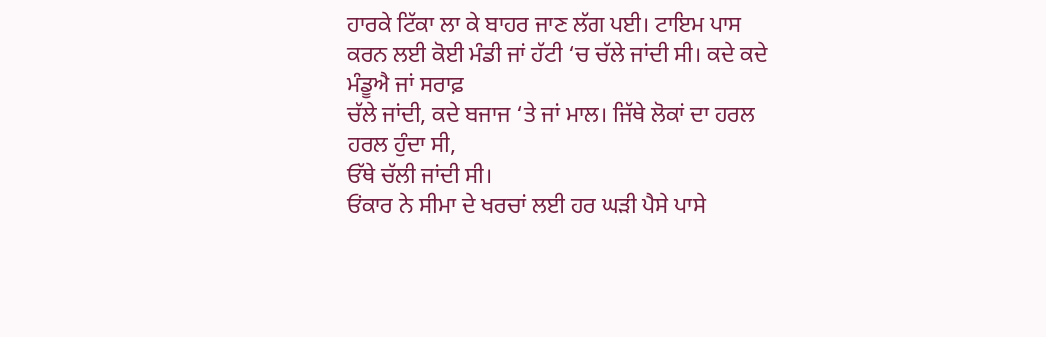ਹਾਰਕੇ ਟਿੱਕਾ ਲਾ ਕੇ ਬਾਹਰ ਜਾਣ ਲੱਗ ਪਈ। ਟਾਇਮ ਪਾਸ
ਕਰਨ ਲਈ ਕੋਈ ਮੰਡੀ ਜਾਂ ਹੱਟੀ ‘ਚ ਚੱਲੇ ਜਾਂਦੀ ਸੀ। ਕਦੇ ਕਦੇ ਮੰਡੂਐ ਜਾਂ ਸਰਾਫ਼
ਚੱਲੇ ਜਾਂਦੀ, ਕਦੇ ਬਜਾਜ ‘ਤੇ ਜਾਂ ਮਾਲ। ਜਿੱਥੇ ਲੋਕਾਂ ਦਾ ਹਰਲ ਹਰਲ ਹੁੰਦਾ ਸੀ,
ਓੱਥੇ ਚੱਲੀ ਜਾਂਦੀ ਸੀ।
ਓਂਕਾਰ ਨੇ ਸੀਮਾ ਦੇ ਖਰਚਾਂ ਲਈ ਹਰ ਘੜੀ ਪੈਸੇ ਪਾਸੇ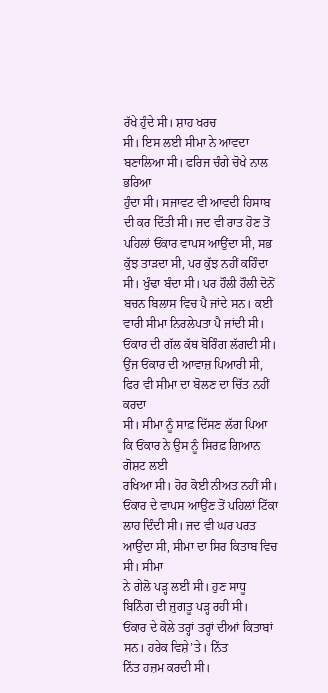ਰੱਖੇ ਹੁੰਦੇ ਸੀ। ਸ਼ਾਹ ਖਰਚ
ਸੀ। ਇਸ ਲਈ ਸੀਮਾ ਨੇ ਆਵਦਾ ਬਣਾਲਿਆ ਸੀ। ਫਰਿਜ ਚੰਗੇ ਚੋਖੇ ਨਾਲ ਭਰਿਆ
ਹੁੰਦਾ ਸੀ। ਸਜਾਵਟ ਵੀ ਆਵਦੀ ਹਿਸਾਬ ਦੀ ਕਰ ਦਿੱਤੀ ਸੀ। ਜਦ ਵੀ ਰਾਤ ਹੋਣ ਤੋਂ
ਪਹਿਲਾਂ ਓਂਕਾਰ ਵਾਪਸ ਆਉਂਦਾ ਸੀ, ਸਭ ਕੁੱਝ ਤਾੜਦਾ ਸੀ, ਪਰ ਕੁੱਝ ਨਹੀਂ ਕਹਿੰਦਾ
ਸੀ। ਖੁੰਢਾ ਬੰਦਾ ਸੀ। ਪਰ ਹੌਲੀ ਹੌਲੀ ਦੋਨੋਂ ਬਚਨ ਬਿਲਾਸ ਵਿਚ ਪੈ ਜਾਂਦੇ ਸਨ। ਕਈ
ਵਾਰੀ ਸੀਮਾ ਨਿਰਲੇਪਤਾ ਪੈ ਜਾਂਦੀ ਸੀ। ਓਂਕਾਰ ਦੀ ਗੱਲ ਕੱਥ ਬੋਰਿੰਗ ਲੱਗਦੀ ਸੀ।
ਉਂਜ ਓਂਕਾਰ ਦੀ ਆਵਾਜ਼ ਪਿਆਰੀ ਸੀ, ਫਿਰ ਵੀ ਸੀਮਾ ਦਾ ਬੋਲਣ ਦਾ ਚਿੱਤ ਨਹੀਂ ਕਰਦਾ
ਸੀ। ਸੀਮਾ ਨੂੰ ਸਾਫ਼ ਦਿੱਸਣ ਲੱਗ ਪਿਆ ਕਿ ਓਂਕਾਰ ਨੇ ਉਸ ਨੂੰ ਸਿਰਫ਼ ਗਿਆਨ ਗੋਸ਼ਟ ਲਈ
ਰਖਿਆ ਸੀ। ਹੋਰ ਕੋਈ ਨੀਅਤ ਨਹੀਂ ਸੀ। ਓਂਕਾਰ ਦੇ ਵਾਪਸ ਆਉਂਣ ਤੋਂ ਪਹਿਲਾਂ ਟਿੱਕਾ
ਲਾਹ ਦਿੰਦੀ ਸੀ। ਜਦ ਵੀ ਘਰ ਪਰਤ ਆਉਂਦਾ ਸੀ, ਸੀਮਾ ਦਾ ਸਿਰ ਕਿਤਾਬ ਵਿਚ ਸੀ। ਸੀਮਾ
ਨੇ ਗੇਲੋ ਪੜ੍ਹ ਲਈ ਸੀ। ਹੁਣ ਸਾਧੂ ਬਿਨਿੰਗ ਦੀ ਜੁਗਤੂ ਪੜ੍ਹ ਰਹੀ ਸੀ।
ਓਂਕਾਰ ਦੇ ਕੋਲੇ ਤਰ੍ਹਾਂ ਤਰ੍ਹਾਂ ਦੀਆਂ ਕਿਤਾਬਾਂ ਸਨ। ਹਰੇਕ ਵਿਸ਼ੇ’ਤੇ। ਨਿੱਤ
ਨਿੱਤ ਹਜ਼ਮ ਕਰਦੀ ਸੀ।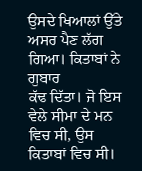ਉਸਦੇ ਖਿਆਲਾਂ ਉੱਤੇ ਅਸਰ ਪੈਣ ਲੱਗ ਗਿਆ। ਕਿਤਾਬਾਂ ਨੇ ਗੁਬਾਰ
ਕੱਢ ਦਿੱਤਾ। ਜੋ ਇਸ ਵੇਲੇ ਸੀਮਾ ਦੇ ਮਨ ਵਿਚ ਸੀ, ਉਸ ਕਿਤਾਬਾਂ ਵਿਚ ਸੀ।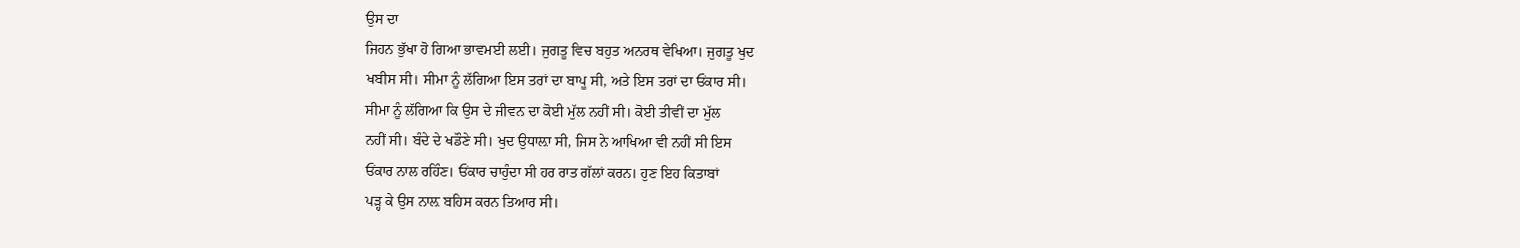ਉਸ ਦਾ
ਜਿਹਨ ਭੁੱਖਾ ਹੋ ਗਿਆ ਭਾਵਮਈ ਲਈ। ਜੁਗਤੂ ਵਿਚ ਬਹੁਤ ਅਨਰਥ ਵੇਖਿਆ। ਜੁਗਤੂ ਖੁਦ
ਖਬੀਸ ਸੀ। ਸੀਮਾ ਨੂੰ ਲੱਗਿਆ ਇਸ ਤਰਾਂ ਦਾ ਬਾਪੂ ਸੀ, ਅਤੇ ਇਸ ਤਰਾਂ ਦਾ ਓਂਕਾਰ ਸੀ।
ਸੀਮਾ ਨੂੰ ਲੱਗਿਆ ਕਿ ਉਸ ਦੇ ਜੀਵਨ ਦਾ ਕੋਈ ਮੁੱਲ ਨਹੀਂ ਸੀ। ਕੋਈ ਤੀਵੀਂ ਦਾ ਮੁੱਲ
ਨਹੀਂ ਸੀ। ਬੰਦੇ ਦੇ ਖਡੌਣੇ ਸੀ। ਖੁਦ ਉਧਾਲ਼ਾ ਸੀ, ਜਿਸ ਨੇ ਆਖਿਆ ਵੀ ਨਹੀਂ ਸੀ ਇਸ
ਓਂਕਾਰ ਨਾਲ ਰਹਿੰਣ। ਓਂਕਾਰ ਚਾਹੁੰਦਾ ਸੀ ਹਰ ਰਾਤ ਗੱਲਾਂ ਕਰਨ। ਹੁਣ ਇਹ ਕਿਤਾਬਾਂ
ਪੜ੍ਹ ਕੇ ਉਸ ਨਾਲ਼ ਬਹਿਸ ਕਰਨ ਤਿਆਰ ਸੀ।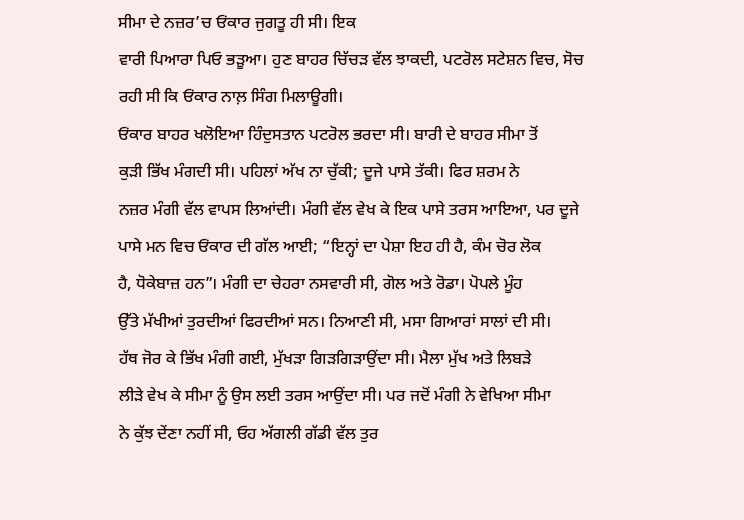ਸੀਮਾ ਦੇ ਨਜ਼ਰ’ਚ ਓਂਕਾਰ ਜੁਗਤੂ ਹੀ ਸੀ। ਇਕ
ਵਾਰੀ ਪਿਆਰਾ ਪਿਓ ਭੜੂਆ। ਹੁਣ ਬਾਹਰ ਚਿੱਚੜ ਵੱਲ ਝਾਕਦੀ, ਪਟਰੋਲ ਸਟੇਸ਼ਨ ਵਿਚ, ਸੋਚ
ਰਹੀ ਸੀ ਕਿ ਓਂਕਾਰ ਨਾਲ਼ ਸਿੰਗ ਮਿਲਾਊਗੀ।
ਓਂਕਾਰ ਬਾਹਰ ਖਲੋਇਆ ਹਿੰਦੁਸਤਾਨ ਪਟਰੋਲ ਭਰਦਾ ਸੀ। ਬਾਰੀ ਦੇ ਬਾਹਰ ਸੀਮਾ ਤੋਂ
ਕੁੜੀ ਭਿੱਖ ਮੰਗਦੀ ਸੀ। ਪਹਿਲਾਂ ਅੱਖ ਨਾ ਚੁੱਕੀ; ਦੂਜੇ ਪਾਸੇ ਤੱਕੀ। ਫਿਰ ਸ਼ਰਮ ਨੇ
ਨਜ਼ਰ ਮੰਗੀ ਵੱਲ ਵਾਪਸ ਲਿਆਂਦੀ। ਮੰਗੀ ਵੱਲ ਵੇਖ ਕੇ ਇਕ ਪਾਸੇ ਤਰਸ ਆਇਆ, ਪਰ ਦੂਜੇ
ਪਾਸੇ ਮਨ ਵਿਚ ਓਂਕਾਰ ਦੀ ਗੱਲ ਆਈ; “ਇਨ੍ਹਾਂ ਦਾ ਪੇਸ਼ਾ ਇਹ ਹੀ ਹੈ, ਕੰਮ ਚੋਰ ਲੋਕ
ਹੈ, ਧੋਕੇਬਾਜ਼ ਹਨ”। ਮੰਗੀ ਦਾ ਚੇਹਰਾ ਨਸਵਾਰੀ ਸੀ, ਗੋਲ ਅਤੇ ਰੋਡਾ। ਪੋਪਲੇ ਮੂੰਹ
ਉੱਤੇ ਮੱਖੀਆਂ ਤੁਰਦੀਆਂ ਫਿਰਦੀਆਂ ਸਨ। ਨਿਆਣੀ ਸੀ, ਮਸਾ ਗਿਆਰਾਂ ਸਾਲਾਂ ਦੀ ਸੀ।
ਹੱਥ ਜੋਰ ਕੇ ਭਿੱਖ ਮੰਗੀ ਗਈ, ਮੁੱਖੜਾ ਗਿੜਗਿੜਾਉਂਦਾ ਸੀ। ਮੈਲਾ ਮੁੱਖ ਅਤੇ ਲਿਬੜੇ
ਲੀੜੇ ਵੇਖ ਕੇ ਸੀਮਾ ਨੂੰ ਉਸ ਲਈ ਤਰਸ ਆਉਂਦਾ ਸੀ। ਪਰ ਜਦੋਂ ਮੰਗੀ ਨੇ ਵੇਖਿਆ ਸੀਮਾ
ਨੇ ਕੁੱਝ ਦੇਂਣਾ ਨਹੀਂ ਸੀ, ਓਹ ਅੱਗਲੀ ਗੱਡੀ ਵੱਲ ਤੁਰ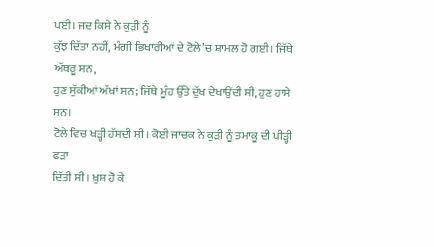ਪਈ। ਜਦ ਕਿਸੇ ਨੇ ਕੁੜੀ ਨੂੰ
ਕੁੱਝ ਦਿੱਤਾ ਨਹੀਂ, ਮੰਗੀ ਭਿਖਾਰੀਆਂ ਦੇ ਟੋਲੇ’ਚ ਸ਼ਾਮਲ ਹੋ ਗਈ। ਜਿੱਥੇ ਅੱਥਰੂ ਸਨ,
ਹੁਣ ਸੁੱਕੀਆਂ ਅੱਖਾਂ ਸਨ; ਜਿੱਥੇ ਮੂੰਹ ਉੱਤੇ ਦੁੱਖ ਦੇਖਾਉਂਦੀ ਸੀ, ਹੁਣ ਹਾਸੇ ਸਨ।
ਟੋਲੇ ਵਿਚ ਖੜ੍ਹੀ ਹੱਸਦੀ ਸੀ। ਕੋਈ ਜਾਚਕ ਨੇ ਕੁੜੀ ਨੂੰ ਤਮਾਕੂ ਦੀ ਪੀੜ੍ਹੀ ਫੜਾ
ਦਿੱਤੀ ਸੀ। ਖ਼ੁਸ਼ ਹੋ ਕੇ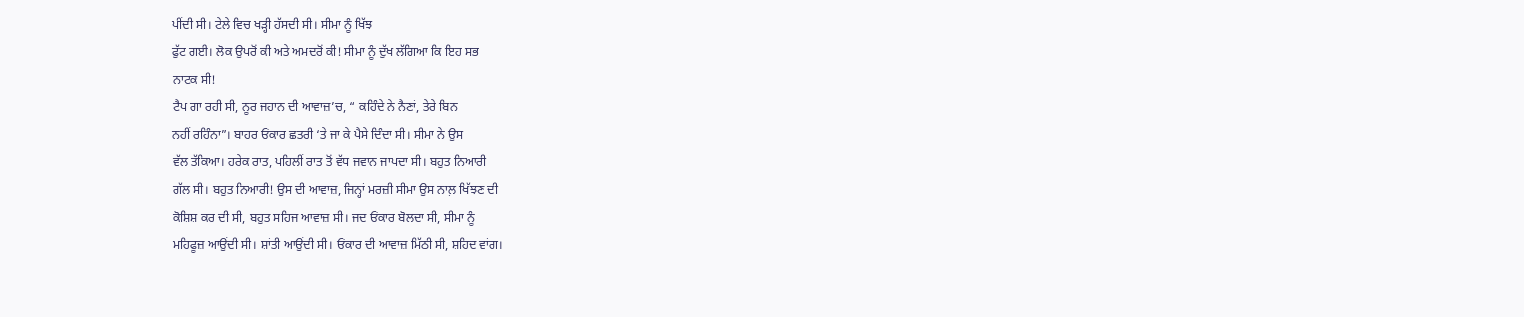ਪੀਂਦੀ ਸੀ। ਟੇਲੇ ਵਿਚ ਖੜ੍ਹੀ ਹੱਸਦੀ ਸੀ। ਸੀਮਾ ਨੂੰ ਖਿੱਝ
ਫੁੱਟ ਗਈ। ਲੋਕ ਉਪਰੋਂ ਕੀ ਅਤੇ ਅਮਦਰੋਂ ਕੀ! ਸੀਮਾ ਨੂੰ ਦੁੱਖ ਲੱਗਿਆ ਕਿ ਇਹ ਸਭ
ਨਾਟਕ ਸੀ!
ਟੈਪ ਗਾ ਰਹੀ ਸੀ, ਨੂਰ ਜਹਾਨ ਦੀ ਆਵਾਜ਼’ਚ, “ ਕਹਿੰਦੇ ਨੇ ਨੈਣਾਂ, ਤੇਰੇ ਬਿਨ
ਨਹੀਂ ਰਹਿੰਨਾ”। ਬਾਹਰ ਓਂਕਾਰ ਛਤਰੀ ‘ਤੇ ਜਾ ਕੇ ਪੈਸੇ ਦਿੰਦਾ ਸੀ। ਸੀਮਾ ਨੇ ਉਸ
ਵੱਲ ਤੱਕਿਆ। ਹਰੇਕ ਰਾਤ, ਪਹਿਲੀਂ ਰਾਤ ਤੋਂ ਵੱਧ ਜਵਾਨ ਜਾਪਦਾ ਸੀ। ਬਹੁਤ ਨਿਆਰੀ
ਗੱਲ ਸੀ। ਬਹੁਤ ਨਿਆਰੀ! ਉਸ ਦੀ ਆਵਾਜ਼, ਜਿਨ੍ਹਾਂ ਮਰਜ਼ੀ ਸੀਮਾ ਉਸ ਨਾਲ਼ ਖਿੱਝਣ ਦੀ
ਕੋਸ਼ਿਸ਼ ਕਰ ਦੀ ਸੀ, ਬਹੁਤ ਸਹਿਜ ਆਵਾਜ਼ ਸੀ। ਜਦ ਓਂਕਾਰ ਬੋਲਦਾ ਸੀ, ਸੀਮਾ ਨੂੰ
ਮਹਿਫੂਜ਼ ਆਉਂਦੀ ਸੀ। ਸ਼ਾਂਤੀ ਆਉਂਦੀ ਸੀ। ਓਂਕਾਰ ਦੀ ਆਵਾਜ਼ ਮਿੱਠੀ ਸੀ, ਸ਼ਹਿਦ ਵਾਂਗ।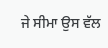ਜੇ ਸੀਮਾ ਉਸ ਵੱਲ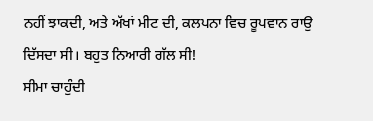ਨਹੀਂ ਝਾਕਦੀ, ਅਤੇ ਅੱਖਾਂ ਮੀਟ ਦੀ, ਕਲਪਨਾ ਵਿਚ ਰੂਪਵਾਨ ਰਾਉ
ਦਿੱਸਦਾ ਸੀ। ਬਹੁਤ ਨਿਆਰੀ ਗੱਲ ਸੀ!
ਸੀਮਾ ਚਾਹੁੰਦੀ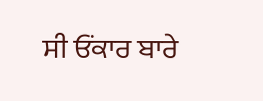ਸੀ ਓਂਕਾਰ ਬਾਰੇ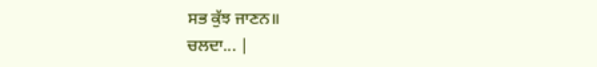ਸਭ ਕੁੱਝ ਜਾਣਨ॥
ਚਲਦਾ... |